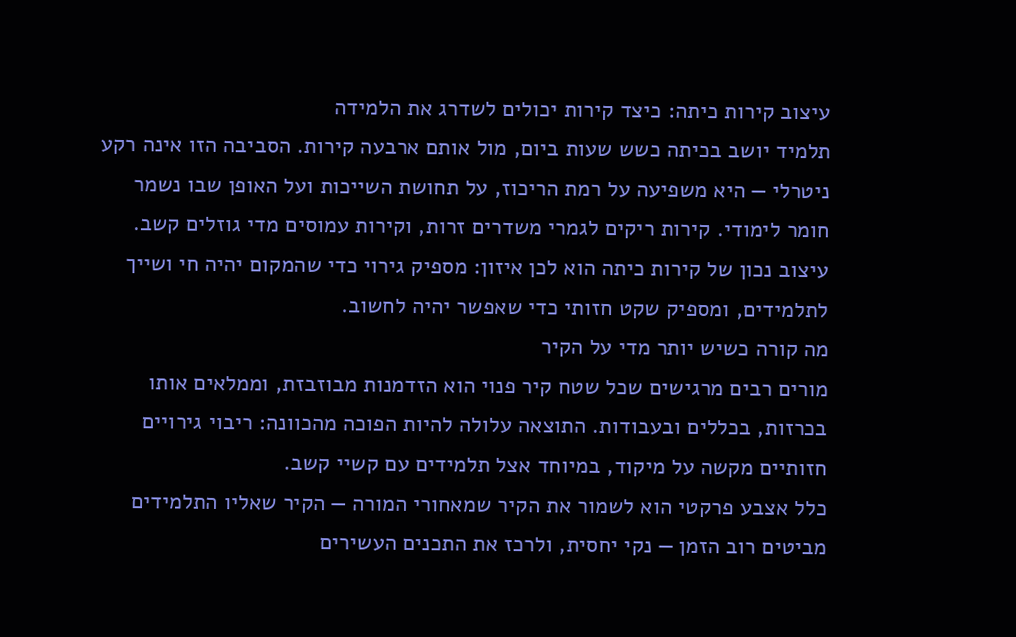עיצוב קירות כיתה: כיצד קירות יכולים לשדרג את הלמידה
תלמיד יושב בכיתה כשש שעות ביום, מול אותם ארבעה קירות. הסביבה הזו אינה רקע ניטרלי — היא משפיעה על רמת הריכוז, על תחושת השייכות ועל האופן שבו נשמר חומר לימודי. קירות ריקים לגמרי משדרים זרות, וקירות עמוסים מדי גוזלים קשב.
עיצוב נכון של קירות כיתה הוא לכן איזון: מספיק גירוי כדי שהמקום יהיה חי ושייך לתלמידים, ומספיק שקט חזותי כדי שאפשר יהיה לחשוב.
מה קורה כשיש יותר מדי על הקיר
מורים רבים מרגישים שכל שטח קיר פנוי הוא הזדמנות מבוזבזת, וממלאים אותו בכרזות, בכללים ובעבודות. התוצאה עלולה להיות הפוכה מהכוונה: ריבוי גירויים חזותיים מקשה על מיקוד, במיוחד אצל תלמידים עם קשיי קשב.
כלל אצבע פרקטי הוא לשמור את הקיר שמאחורי המורה — הקיר שאליו התלמידים מביטים רוב הזמן — נקי יחסית, ולרכז את התכנים העשירים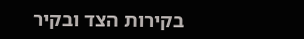בקירות הצד ובקיר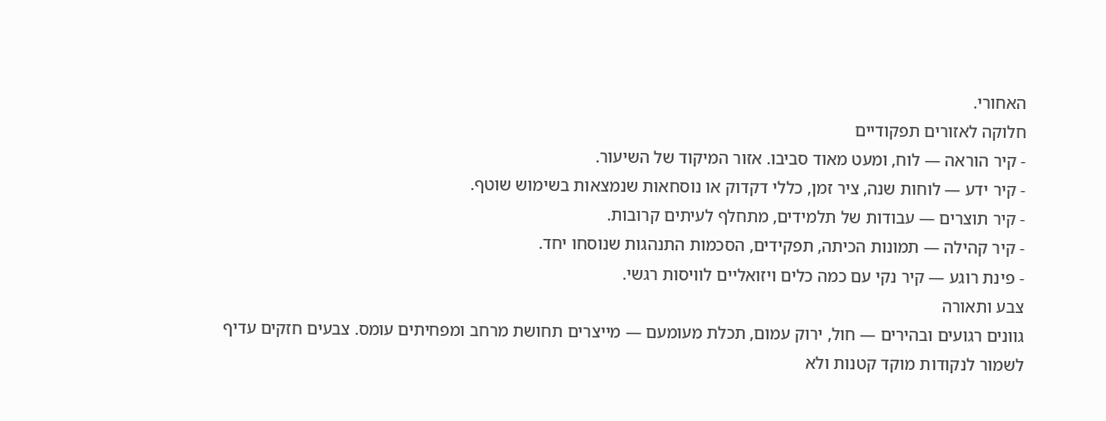האחורי.
חלוקה לאזורים תפקודיים
- קיר הוראה — לוח, ומעט מאוד סביבו. אזור המיקוד של השיעור.
- קיר ידע — לוחות שנה, ציר זמן, כללי דקדוק או נוסחאות שנמצאות בשימוש שוטף.
- קיר תוצרים — עבודות של תלמידים, מתחלף לעיתים קרובות.
- קיר קהילה — תמונות הכיתה, תפקידים, הסכמות התנהגות שנוסחו יחד.
- פינת רוגע — קיר נקי עם כמה כלים ויזואליים לוויסות רגשי.
צבע ותאורה
גוונים רגועים ובהירים — חול, ירוק עמום, תכלת מעומעם — מייצרים תחושת מרחב ומפחיתים עומס. צבעים חזקים עדיף לשמור לנקודות מוקד קטנות ולא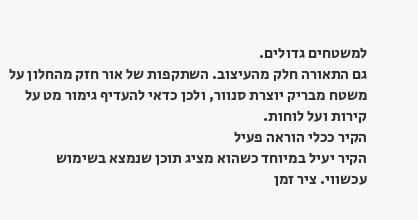למשטחים גדולים.
גם התאורה חלק מהעיצוב. השתקפות של אור חזק מהחלון על משטח מבריק יוצרת סנוור, ולכן כדאי להעדיף גימור מט על קירות ועל לוחות.
הקיר ככלי הוראה פעיל
הקיר יעיל במיוחד כשהוא מציג תוכן שנמצא בשימוש עכשווי. ציר זמן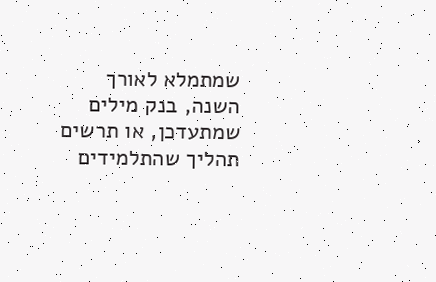שמתמלא לאורך השנה, בנק מילים שמתעדכן, או תרשים תהליך שהתלמידים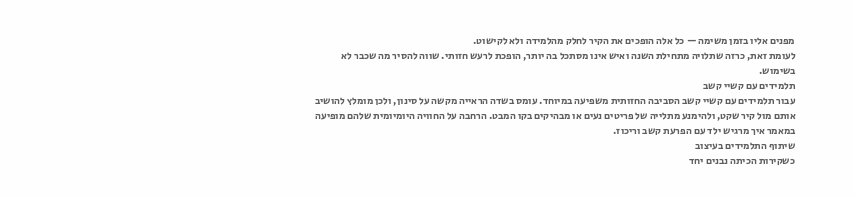מפנים אליו בזמן משימה — כל אלה הופכים את הקיר לחלק מהלמידה ולא לקישוט.
לעומת זאת, כרזה שתלויה מתחילת השנה ואיש אינו מסתכל בה יותר, הופכת לרעש חזותי. שווה להסיר מה שכבר לא בשימוש.
תלמידים עם קשיי קשב
עבור תלמידים עם קשיי קשב הסביבה החזותית משפיעה במיוחד. עומס בשדה הראייה מקשה על סינון, ולכן מומלץ להושיב אותם מול קיר שקט, ולהימנע מתלייה של פריטים נעים או מבהיקים בקו המבט. הרחבה על החוויה היומיומית שלהם מופיעה במאמר איך מרגיש ילד עם הפרעת קשב וריכוז.
שיתוף התלמידים בעיצוב
כשקירות הכיתה נבנים יחד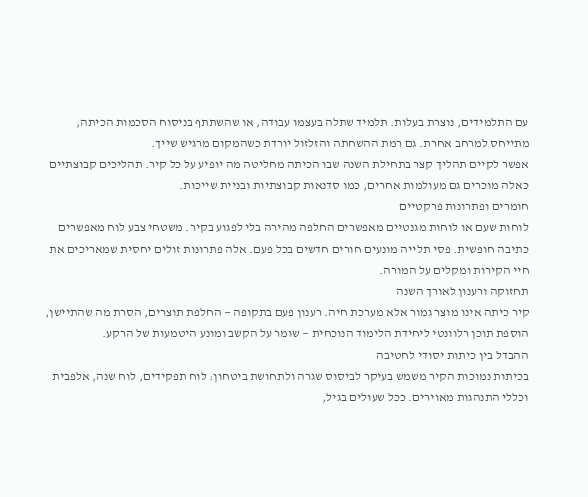עם התלמידים, נוצרת בעלות. תלמיד שתלה בעצמו עבודה, או שהשתתף בניסוח הסכמות הכיתה, מתייחס למרחב אחרת. גם רמת ההשחתה והזלזול יורדת כשהמקום מרגיש שייך.
אפשר לקיים תהליך קצר בתחילת השנה שבו הכיתה מחליטה מה יופיע על כל קיר. תהליכים קבוצתיים כאלה מוכרים גם מעולמות אחרים, כמו סדנאות קבוצתיות ובניית שייכות.
חומרים ופתרונות פרקטיים
לוחות שעם או לוחות מגנטיים מאפשרים החלפה מהירה בלי לפגוע בקיר. משטחי צבע לוח מאפשרים כתיבה חופשית. פסי תלייה מונעים חורים חדשים בכל פעם. אלה פתרונות זולים יחסית שמאריכים את חיי הקירות ומקלים על המורה.
תחזוקה ורענון לאורך השנה
קיר כיתה אינו מוצר גמור אלא מערכת חיה. רענון פעם בתקופה — החלפת תוצרים, הסרת מה שהתיישן, הוספת תוכן רלוונטי ליחידת הלימוד הנוכחית — שומר על הקשב ומונע היטמעות של הרקע.
ההבדל בין כיתות יסודי לחטיבה
בכיתות נמוכות הקיר משמש בעיקר לביסוס שגרה ולתחושת ביטחון: לוח תפקידים, לוח שנה, אלפבית וכללי התנהגות מאוירים. ככל שעולים בגיל,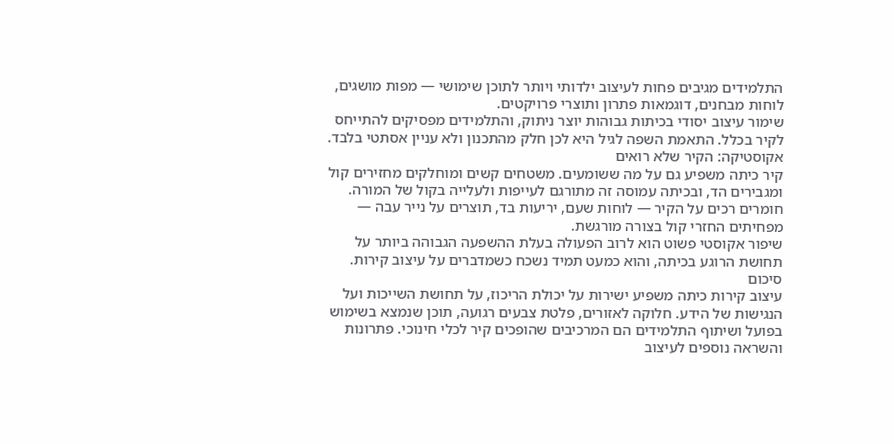התלמידים מגיבים פחות לעיצוב ילדותי ויותר לתוכן שימושי — מפות מושגים, לוחות מבחנים, דוגמאות פתרון ותוצרי פרויקטים.
שימור עיצוב יסודי בכיתות גבוהות יוצר ניתוק, והתלמידים מפסיקים להתייחס לקיר בכלל. התאמת השפה לגיל היא לכן חלק מהתכנון ולא עניין אסתטי בלבד.
אקוסטיקה: הקיר שלא רואים
קיר כיתה משפיע גם על מה ששומעים. משטחים קשים ומוחלקים מחזירים קול ומגבירים הד, ובכיתה עמוסה זה מתורגם לעייפות ולעלייה בקול של המורה. חומרים רכים על הקיר — לוחות שעם, יריעות בד, תוצרים על נייר עבה — מפחיתים החזרי קול בצורה מורגשת.
שיפור אקוסטי פשוט הוא לרוב הפעולה בעלת ההשפעה הגבוהה ביותר על תחושת הרוגע בכיתה, והוא כמעט תמיד נשכח כשמדברים על עיצוב קירות.
סיכום
עיצוב קירות כיתה משפיע ישירות על יכולת הריכוז, על תחושת השייכות ועל הנגישות של הידע. חלוקה לאזורים, פלטת צבעים רגועה, תוכן שנמצא בשימוש בפועל ושיתוף התלמידים הם המרכיבים שהופכים קיר לכלי חינוכי. פתרונות והשראה נוספים לעיצוב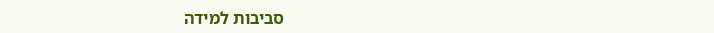סביבות למידה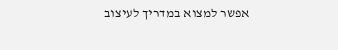אפשר למצוא במדריך לעיצוב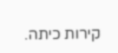קירות כיתה.